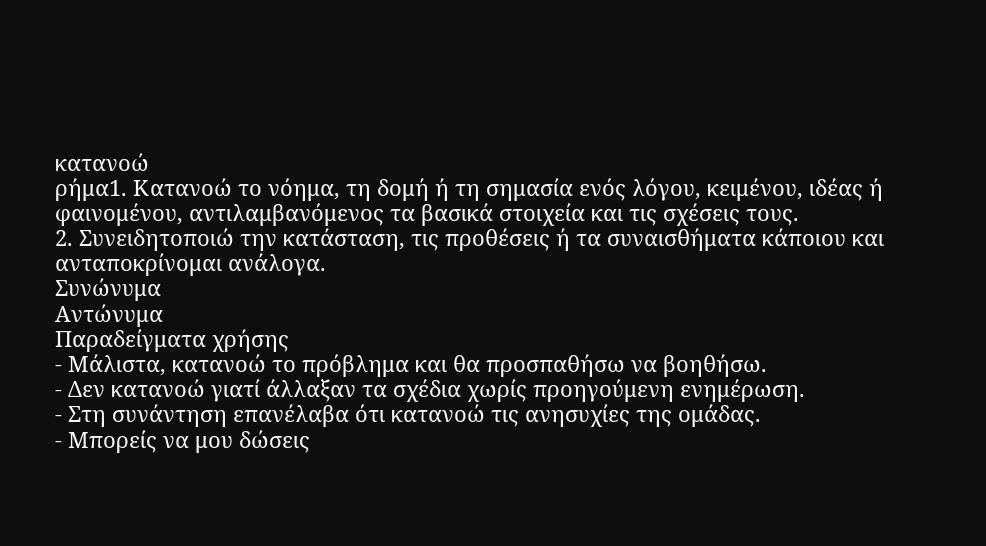κατανοώ
ρήμα1. Κατανοώ το νόημα, τη δομή ή τη σημασία ενός λόγου, κειμένου, ιδέας ή φαινομένου, αντιλαμβανόμενος τα βασικά στοιχεία και τις σχέσεις τους.
2. Συνειδητοποιώ την κατάσταση, τις προθέσεις ή τα συναισθήματα κάποιου και ανταποκρίνομαι ανάλογα.
Συνώνυμα
Αντώνυμα
Παραδείγματα χρήσης
- Μάλιστα, κατανοώ το πρόβλημα και θα προσπαθήσω να βοηθήσω.
- Δεν κατανοώ γιατί άλλαξαν τα σχέδια χωρίς προηγούμενη ενημέρωση.
- Στη συνάντηση επανέλαβα ότι κατανοώ τις ανησυχίες της ομάδας.
- Μπορείς να μου δώσεις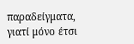παραδείγματα, γιατί μόνο έτσι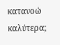κατανοώ καλύτερα;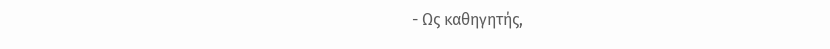- Ως καθηγητής,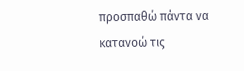προσπαθώ πάντα να κατανοώ τις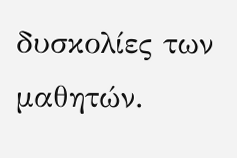δυσκολίες των μαθητών.